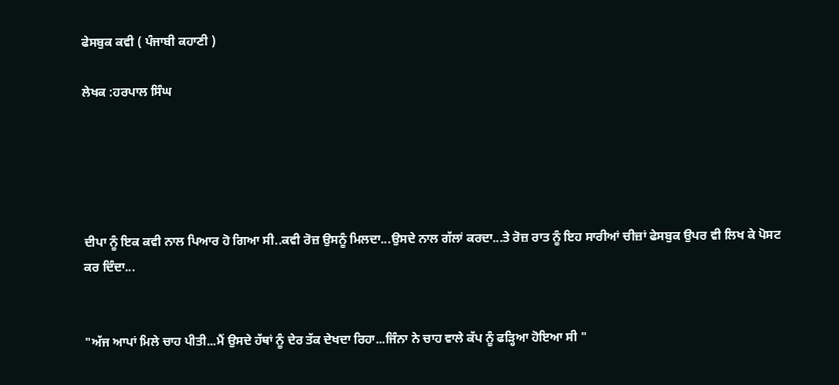ਫੇਸਬੁਕ ਕਵੀ ( ਪੰਜਾਬੀ ਕਹਾਣੀ )

ਲੇਖਕ :ਹਰਪਾਲ ਸਿੰਘ





ਦੀਪਾ ਨੂੰ ਇਕ ਕਵੀ ਨਾਲ ਪਿਆਰ ਹੋ ਗਿਆ ਸੀ..ਕਵੀ ਰੋਜ਼ ਉਸਨੂੰ ਮਿਲਦਾ...ਉਸਦੇ ਨਾਲ ਗੱਲਾਂ ਕਰਦਾ...ਤੇ ਰੋਜ਼ ਰਾਤ ਨੂੰ ਇਹ ਸਾਰੀਆਂ ਚੀਜ਼ਾਂ ਫੇਸਬੁਕ ਉਪਰ ਵੀ ਲਿਖ ਕੇ ਪੋਸਟ ਕਰ ਦਿੰਦਾ...


"ਅੱਜ ਆਪਾਂ ਮਿਲੇ ਚਾਹ ਪੀਤੀ...ਮੈਂ ਉਸਦੇ ਹੱਥਾਂ ਨੂੰ ਦੇਰ ਤੱਕ ਦੇਖਦਾ ਰਿਹਾ...ਜਿੰਨਾ ਨੇ ਚਾਹ ਵਾਲੇ ਕੱਪ ਨੂੰ ਫੜ੍ਹਿਆ ਹੋਇਆ ਸੀ "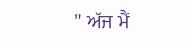" ਅੱਜ ਮੈਂ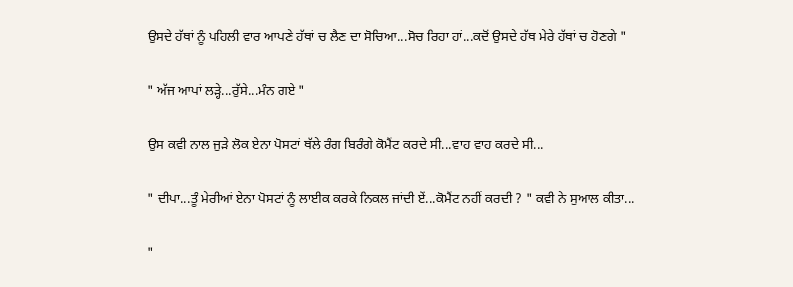ਉਸਦੇ ਹੱਥਾਂ ਨੂੰ ਪਹਿਲੀ ਵਾਰ ਆਪਣੇ ਹੱਥਾਂ ਚ ਲੈਣ ਦਾ ਸੋਚਿਆ...ਸੋਚ ਰਿਹਾ ਹਾਂ...ਕਦੋਂ ਉਸਦੇ ਹੱਥ ਮੇਰੇ ਹੱਥਾਂ ਚ ਹੋਣਗੇ "


" ਅੱਜ ਆਪਾਂ ਲੜ੍ਹੇ...ਰੁੱਸੇ...ਮੰਨ ਗਏ "


ਉਸ ਕਵੀ ਨਾਲ ਜੁੜੇ ਲੋਕ ਏਨਾ ਪੋਸਟਾਂ ਥੱਲੇ ਰੰਗ ਬਿਰੰਗੇ ਕੋਮੈਂਟ ਕਰਦੇ ਸੀ...ਵਾਹ ਵਾਹ ਕਰਦੇ ਸੀ...


" ਦੀਪਾ...ਤੂੰ ਮੇਰੀਆਂ ਏਨਾ ਪੋਸਟਾਂ ਨੂੰ ਲਾਈਕ ਕਰਕੇ ਨਿਕਲ ਜਾਂਦੀ ਏਂ...ਕੋਮੈਂਟ ਨਹੀਂ ਕਰਦੀ ? " ਕਵੀ ਨੇ ਸੁਆਲ ਕੀਤਾ...


"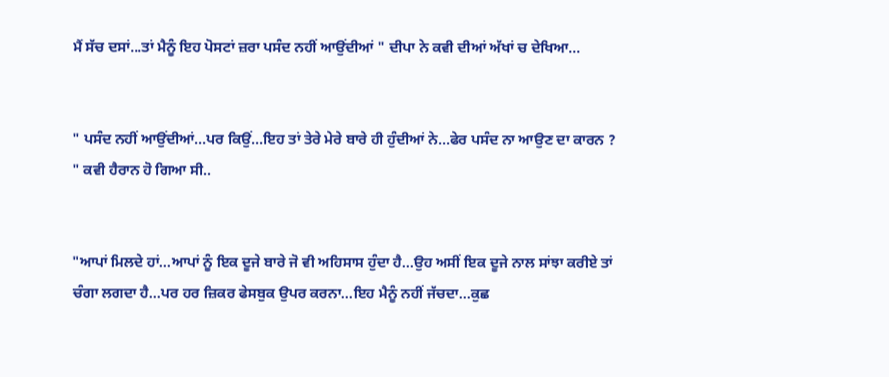ਮੈਂ ਸੱਚ ਦਸਾਂ...ਤਾਂ ਮੈਨੂੰ ਇਹ ਪੋਸਟਾਂ ਜ਼ਰਾ ਪਸੰਦ ਨਹੀਂ ਆਉਂਦੀਆਂ " ਦੀਪਾ ਨੇ ਕਵੀ ਦੀਆਂ ਅੱਖਾਂ ਚ ਦੇਖਿਆ...


" ਪਸੰਦ ਨਹੀਂ ਆਉਂਦੀਆਂ...ਪਰ ਕਿਉਂ...ਇਹ ਤਾਂ ਤੇਰੇ ਮੇਰੇ ਬਾਰੇ ਹੀ ਹੁੰਦੀਆਂ ਨੇ...ਫੇਰ ਪਸੰਦ ਨਾ ਆਉਣ ਦਾ ਕਾਰਨ ? " ਕਵੀ ਹੈਰਾਨ ਹੋ ਗਿਆ ਸੀ..


"ਆਪਾਂ ਮਿਲਦੇ ਹਾਂ...ਆਪਾਂ ਨੂੰ ਇਕ ਦੂਜੇ ਬਾਰੇ ਜੋ ਵੀ ਅਹਿਸਾਸ ਹੁੰਦਾ ਹੈ...ਉਹ ਅਸੀਂ ਇਕ ਦੂਜੇ ਨਾਲ ਸਾਂਝਾ ਕਰੀਏ ਤਾਂ ਚੰਗਾ ਲਗਦਾ ਹੈ...ਪਰ ਹਰ ਜ਼ਿਕਰ ਫੇਸਬੁਕ ਉਪਰ ਕਰਨਾ...ਇਹ ਮੈਨੂੰ ਨਹੀਂ ਜੱਚਦਾ...ਕੁਛ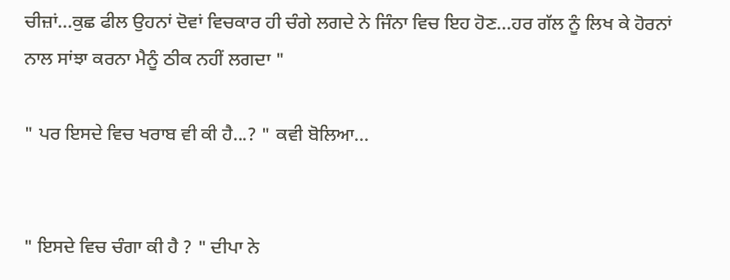ਚੀਜ਼ਾਂ...ਕੁਛ ਫੀਲ ਉਹਨਾਂ ਦੋਵਾਂ ਵਿਚਕਾਰ ਹੀ ਚੰਗੇ ਲਗਦੇ ਨੇ ਜਿੰਨਾ ਵਿਚ ਇਹ ਹੋਣ...ਹਰ ਗੱਲ ਨੂੰ ਲਿਖ ਕੇ ਹੋਰਨਾਂ ਨਾਲ ਸਾਂਝਾ ਕਰਨਾ ਮੈਨੂੰ ਠੀਕ ਨਹੀਂ ਲਗਦਾ "

" ਪਰ ਇਸਦੇ ਵਿਚ ਖਰਾਬ ਵੀ ਕੀ ਹੈ...? " ਕਵੀ ਬੋਲਿਆ...


" ਇਸਦੇ ਵਿਚ ਚੰਗਾ ਕੀ ਹੈ ? " ਦੀਪਾ ਨੇ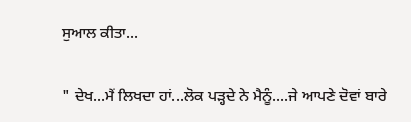ਸੁਆਲ ਕੀਤਾ...


" ਦੇਖ...ਮੈਂ ਲਿਖਦਾ ਹਾਂ...ਲੋਕ ਪੜ੍ਹਦੇ ਨੇ ਮੈਨੂੰ....ਜੇ ਆਪਣੇ ਦੋਵਾਂ ਬਾਰੇ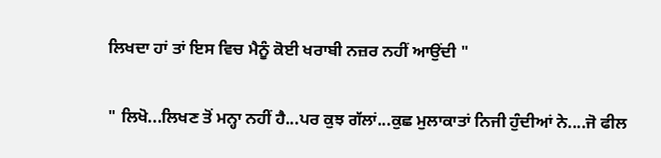ਲਿਖਦਾ ਹਾਂ ਤਾਂ ਇਸ ਵਿਚ ਮੈਨੂੰ ਕੋਈ ਖਰਾਬੀ ਨਜ਼ਰ ਨਹੀਂ ਆਉਂਦੀ "


" ਲਿਖੋ...ਲਿਖਣ ਤੋਂ ਮਨ੍ਹਾ ਨਹੀਂ ਹੈ...ਪਰ ਕੁਝ ਗੱਲਾਂ...ਕੁਛ ਮੁਲਾਕਾਤਾਂ ਨਿਜੀ ਹੁੰਦੀਆਂ ਨੇ....ਜੋ ਫੀਲ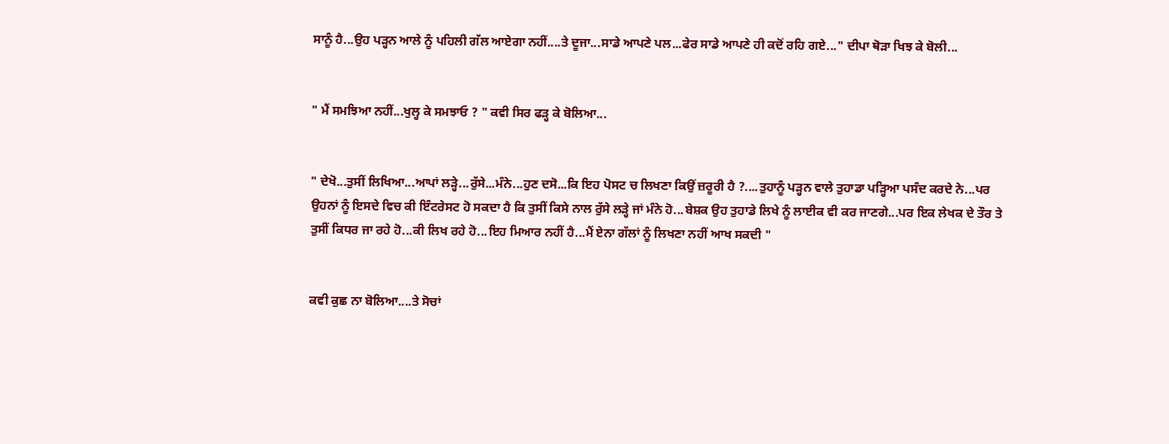ਸਾਨੂੰ ਹੈ...ਉਹ ਪੜ੍ਹਨ ਆਲੇ ਨੂੰ ਪਹਿਲੀ ਗੱਲ ਆਏਗਾ ਨਹੀਂ....ਤੇ ਦੂਜਾ...ਸਾਡੇ ਆਪਣੇ ਪਲ...ਫੇਰ ਸਾਡੇ ਆਪਣੇ ਹੀ ਕਦੋਂ ਰਹਿ ਗਏ..." ਦੀਪਾ ਥੋੜਾ ਖਿਝ ਕੇ ਬੋਲੀ...


" ਮੈਂ ਸਮਝਿਆ ਨਹੀਂ...ਖੁਲ੍ਹ ਕੇ ਸਮਝਾਓ ? " ਕਵੀ ਸਿਰ ਫੜ੍ਹ ਕੇ ਬੋਲਿਆ...


" ਦੇਖੋ...ਤੁਸੀਂ ਲਿਖਿਆ...ਆਪਾਂ ਲੜ੍ਹੇ...ਰੁੱਸੇ...ਮੰਨੇ...ਹੁਣ ਦਸੋ...ਕਿ ਇਹ ਪੋਸਟ ਚ ਲਿਖਣਾ ਕਿਉਂ ਜ਼ਰੂਰੀ ਹੈ ?....ਤੁਹਾਨੂੰ ਪੜ੍ਹਨ ਵਾਲੇ ਤੁਹਾਡਾ ਪੜ੍ਹਿਆ ਪਸੰਦ ਕਰਦੇ ਨੇ...ਪਰ ਉਹਨਾਂ ਨੂੰ ਇਸਦੇ ਵਿਚ ਕੀ ਇੰਟਰੇਸਟ ਹੋ ਸਕਦਾ ਹੈ ਕਿ ਤੁਸੀਂ ਕਿਸੇ ਨਾਲ ਰੁੱਸੇ ਲੜ੍ਹੇ ਜਾਂ ਮੰਨੇ ਹੋ...ਬੇਸ਼ਕ ਉਹ ਤੁਹਾਡੇ ਲਿਖੇ ਨੂੰ ਲਾਈਕ ਵੀ ਕਰ ਜਾਣਗੇ...ਪਰ ਇਕ ਲੇਖਕ ਦੇ ਤੌਰ ਤੇ ਤੁਸੀਂ ਕਿਧਰ ਜਾ ਰਹੇ ਹੋ...ਕੀ ਲਿਖ ਰਹੇ ਹੋ...ਇਹ ਮਿਆਰ ਨਹੀਂ ਹੈ...ਮੈਂ ਏਨਾ ਗੱਲਾਂ ਨੂੰ ਲਿਖਣਾ ਨਹੀਂ ਆਖ ਸਕਦੀ "


ਕਵੀ ਕੁਛ ਨਾ ਬੋਲਿਆ....ਤੇ ਸੋਚਾਂ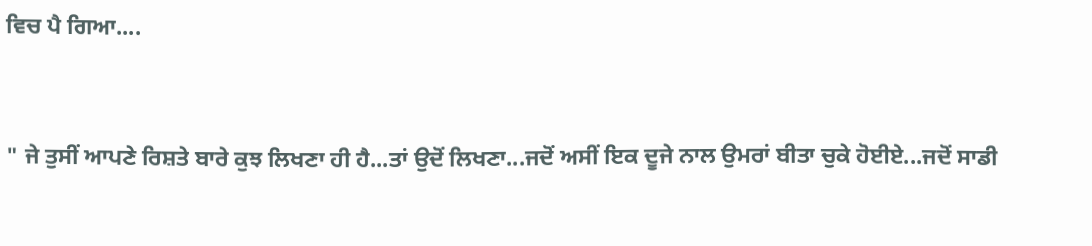ਵਿਚ ਪੈ ਗਿਆ....


" ਜੇ ਤੁਸੀਂ ਆਪਣੇ ਰਿਸ਼ਤੇ ਬਾਰੇ ਕੁਝ ਲਿਖਣਾ ਹੀ ਹੈ...ਤਾਂ ਉਦੋਂ ਲਿਖਣਾ...ਜਦੋਂ ਅਸੀਂ ਇਕ ਦੂਜੇ ਨਾਲ ਉਮਰਾਂ ਬੀਤਾ ਚੁਕੇ ਹੋਈਏ...ਜਦੋਂ ਸਾਡੀ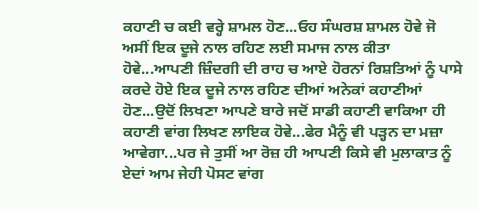ਕਹਾਣੀ ਚ ਕਈ ਵਰ੍ਹੇ ਸ਼ਾਮਲ ਹੋਣ...ਓਹ ਸੰਘਰਸ਼ ਸ਼ਾਮਲ ਹੋਵੇ ਜੋ ਅਸੀਂ ਇਕ ਦੂਜੇ ਨਾਲ ਰਹਿਣ ਲਈ ਸਮਾਜ ਨਾਲ ਕੀਤਾ ਹੋਵੇ...ਆਪਣੀ ਜ਼ਿੰਦਗੀ ਦੀ ਰਾਹ ਚ ਆਏ ਹੋਰਨਾਂ ਰਿਸ਼ਤਿਆਂ ਨੂੰ ਪਾਸੇ ਕਰਦੇ ਹੋਏ ਇਕ ਦੂਜੇ ਨਾਲ ਰਹਿਣ ਦੀਆਂ ਅਨੇਕਾਂ ਕਹਾਣੀਆਂ ਹੋਣ...ਉਦੋਂ ਲਿਖਣਾ ਆਪਣੇ ਬਾਰੇ ਜਦੋਂ ਸਾਡੀ ਕਹਾਣੀ ਵਾਕਿਆ ਹੀ ਕਹਾਣੀ ਵਾਂਗ ਲਿਖਣ ਲਾਇਕ ਹੋਵੇ...ਫੇਰ ਮੈਨੂੰ ਵੀ ਪੜ੍ਹਨ ਦਾ ਮਜ਼ਾ ਆਵੇਗਾ...ਪਰ ਜੇ ਤੁਸੀਂ ਆ ਰੋਜ਼ ਹੀ ਆਪਣੀ ਕਿਸੇ ਵੀ ਮੁਲਾਕਾਤ ਨੂੰ ਏਦਾਂ ਆਮ ਜੇਹੀ ਪੋਸਟ ਵਾਂਗ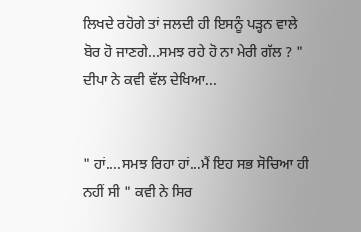ਲਿਖਦੇ ਰਹੋਗੇ ਤਾਂ ਜਲਦੀ ਹੀ ਇਸਨੂੰ ਪੜ੍ਹਨ ਵਾਲੇ ਬੋਰ ਹੋ ਜਾਣਗੇ...ਸਮਝ ਰਹੇ ਹੋ ਨਾ ਮੇਰੀ ਗੱਲ ? " ਦੀਪਾ ਨੇ ਕਵੀ ਵੱਲ ਦੇਖਿਆ...


" ਹਾਂ....ਸਮਝ ਰਿਹਾ ਹਾਂ...ਮੈਂ ਇਹ ਸਭ ਸੋਚਿਆ ਹੀ ਨਹੀਂ ਸੀ " ਕਵੀ ਨੇ ਸਿਰ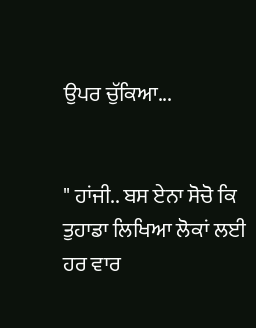ਉਪਰ ਚੁੱਕਿਆ...


" ਹਾਂਜੀ.. ਬਸ ਏਨਾ ਸੋਚੋ ਕਿ ਤੁਹਾਡਾ ਲਿਖਿਆ ਲੋਕਾਂ ਲਈ ਹਰ ਵਾਰ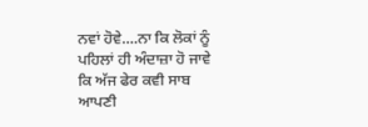ਨਵਾਂ ਹੋਵੇ....ਨਾ ਕਿ ਲੋਕਾਂ ਨੂੰ ਪਹਿਲਾਂ ਹੀ ਅੰਦਾਜ਼ਾ ਹੋ ਜਾਵੇ ਕਿ ਅੱਜ ਫੇਰ ਕਵੀ ਸਾਬ ਆਪਣੀ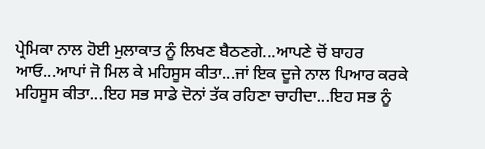ਪ੍ਰੇਮਿਕਾ ਨਾਲ ਹੋਈ ਮੁਲਾਕਾਤ ਨੂੰ ਲਿਖਣ ਬੈਠਣਗੇ...ਆਪਣੇ ਚੋਂ ਬਾਹਰ ਆਓ...ਆਪਾਂ ਜੋ ਮਿਲ ਕੇ ਮਹਿਸੂਸ ਕੀਤਾ...ਜਾਂ ਇਕ ਦੂਜੇ ਨਾਲ ਪਿਆਰ ਕਰਕੇ ਮਹਿਸੂਸ ਕੀਤਾ...ਇਹ ਸਭ ਸਾਡੇ ਦੋਨਾਂ ਤੱਕ ਰਹਿਣਾ ਚਾਹੀਦਾ...ਇਹ ਸਭ ਨੂੰ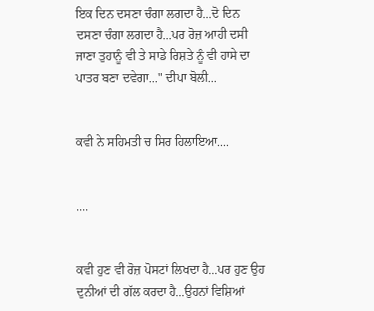ਇਕ ਦਿਨ ਦਸਣਾ ਚੰਗਾ ਲਗਦਾ ਹੈ...ਦੋ ਦਿਨ ਦਸਣਾ ਚੰਗਾ ਲਗਦਾ ਹੈ...ਪਰ ਰੋਜ਼ ਆਹੀ ਦਸੀ ਜਾਣਾ ਤੁਹਾਨੂੰ ਵੀ ਤੇ ਸਾਡੇ ਰਿਸ਼ਤੇ ਨੂੰ ਵੀ ਹਾਸੇ ਦਾ ਪਾਤਰ ਬਣਾ ਦਵੇਗਾ..." ਦੀਪਾ ਬੋਲੀ...


ਕਵੀ ਨੇ ਸਹਿਮਤੀ ਚ ਸਿਰ ਹਿਲਾਇਆ....


....


ਕਵੀ ਹੁਣ ਵੀ ਰੋਜ਼ ਪੋਸਟਾਂ ਲਿਖਦਾ ਹੈ...ਪਰ ਹੁਣ ਉਹ ਦੁਨੀਆਂ ਦੀ ਗੱਲ ਕਰਦਾ ਹੈ...ਉਹਨਾਂ ਵਿਸ਼ਿਆਂ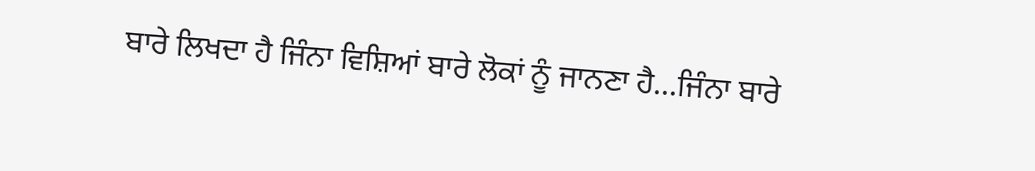ਬਾਰੇ ਲਿਖਦਾ ਹੈ ਜਿੰਨਾ ਵਿਸ਼ਿਆਂ ਬਾਰੇ ਲੋਕਾਂ ਨੂੰ ਜਾਨਣਾ ਹੈ...ਜਿੰਨਾ ਬਾਰੇ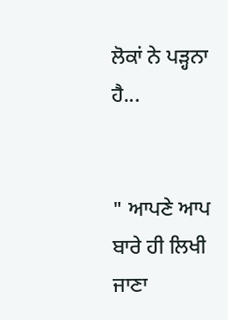ਲੋਕਾਂ ਨੇ ਪੜ੍ਹਨਾ ਹੈ...


" ਆਪਣੇ ਆਪ ਬਾਰੇ ਹੀ ਲਿਖੀ ਜਾਣਾ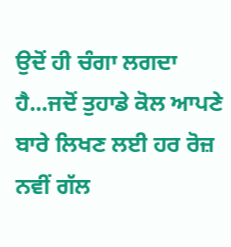ਉਦੋਂ ਹੀ ਚੰਗਾ ਲਗਦਾ ਹੈ...ਜਦੋਂ ਤੁਹਾਡੇ ਕੋਲ ਆਪਣੇ ਬਾਰੇ ਲਿਖਣ ਲਈ ਹਰ ਰੋਜ਼ ਨਵੀਂ ਗੱਲ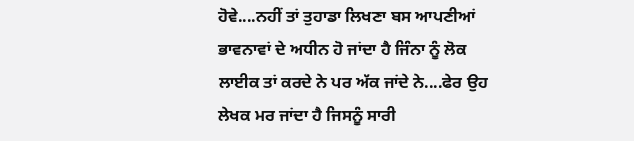ਹੋਵੇ....ਨਹੀਂ ਤਾਂ ਤੁਹਾਡਾ ਲਿਖਣਾ ਬਸ ਆਪਣੀਆਂ ਭਾਵਨਾਵਾਂ ਦੇ ਅਧੀਨ ਹੋ ਜਾਂਦਾ ਹੈ ਜਿੰਨਾ ਨੂੰ ਲੋਕ ਲਾਈਕ ਤਾਂ ਕਰਦੇ ਨੇ ਪਰ ਅੱਕ ਜਾਂਦੇ ਨੇ....ਫੇਰ ਉਹ ਲੇਖਕ ਮਰ ਜਾਂਦਾ ਹੈ ਜਿਸਨੂੰ ਸਾਰੀ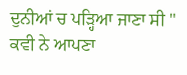ਦੁਨੀਆਂ ਚ ਪੜ੍ਹਿਆ ਜਾਣਾ ਸੀ " ਕਵੀ ਨੇ ਆਪਣਾ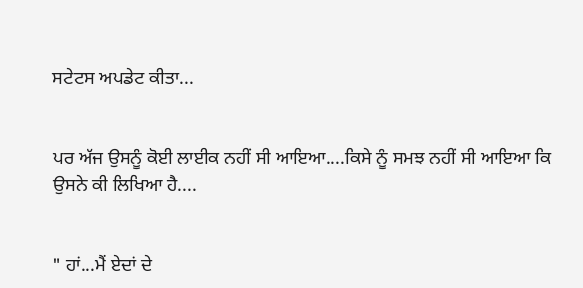ਸਟੇਟਸ ਅਪਡੇਟ ਕੀਤਾ...


ਪਰ ਅੱਜ ਉਸਨੂੰ ਕੋਈ ਲਾਈਕ ਨਹੀਂ ਸੀ ਆਇਆ....ਕਿਸੇ ਨੂੰ ਸਮਝ ਨਹੀਂ ਸੀ ਆਇਆ ਕਿ ਉਸਨੇ ਕੀ ਲਿਖਿਆ ਹੈ....


" ਹਾਂ...ਮੈਂ ਏਦਾਂ ਦੇ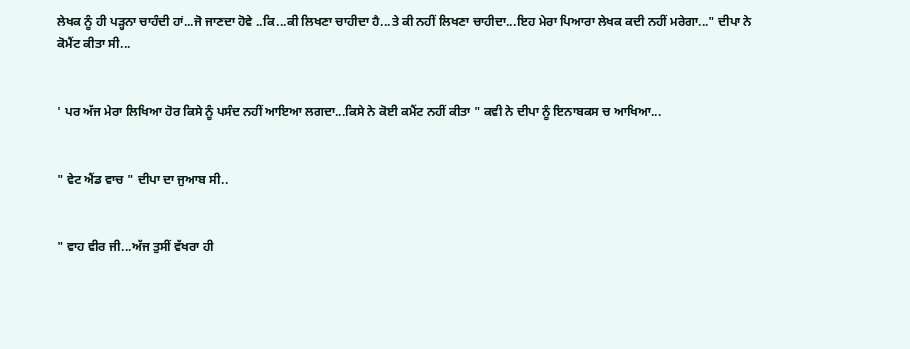ਲੇਖਕ ਨੂੰ ਹੀ ਪੜ੍ਹਨਾ ਚਾਹੰਦੀ ਹਾਂ...ਜੋ ਜਾਣਦਾ ਹੋਵੇ ..ਕਿ...ਕੀ ਲਿਖਣਾ ਚਾਹੀਦਾ ਹੈ...ਤੇ ਕੀ ਨਹੀਂ ਲਿਖਣਾ ਚਾਹੀਦਾ...ਇਹ ਮੇਰਾ ਪਿਆਰਾ ਲੇਖਕ ਕਦੀ ਨਹੀਂ ਮਰੇਗਾ..." ਦੀਪਾ ਨੇ ਕੋਮੈਂਟ ਕੀਤਾ ਸੀ...


' ਪਰ ਅੱਜ ਮੇਰਾ ਲਿਖਿਆ ਹੋਰ ਕਿਸੇ ਨੂੰ ਪਸੰਦ ਨਹੀਂ ਆਇਆ ਲਗਦਾ...ਕਿਸੇ ਨੇ ਕੋਈ ਕਮੈਂਟ ਨਹੀਂ ਕੀਤਾ " ਕਵੀ ਨੇ ਦੀਪਾ ਨੂੰ ਇਨਾਬਕਸ ਚ ਆਖਿਆ...


" ਵੇਟ ਐਂਡ ਵਾਚ " ਦੀਪਾ ਦਾ ਜੁਆਬ ਸੀ..


" ਵਾਹ ਵੀਰ ਜੀ...ਅੱਜ ਤੁਸੀਂ ਵੱਖਰਾ ਹੀ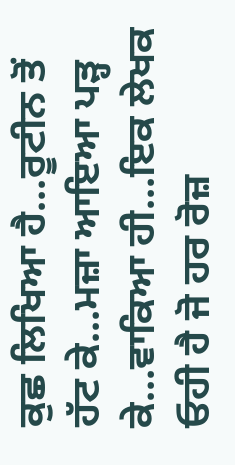ਕੁਛ ਲਿਖਿਆ ਹੈ...ਰੂਟੀਨ ਤੋਂ ਹੱਟ ਕੇ...ਮਜ਼ਾ ਆਇਆ ਪੜ੍ਹ ਕੇ...ਵਾਕਿਆ ਹੀ...ਇਕ ਲੇਖਕ ਓਹੀ ਹੈ ਜੋ ਹਰ ਰੋਜ਼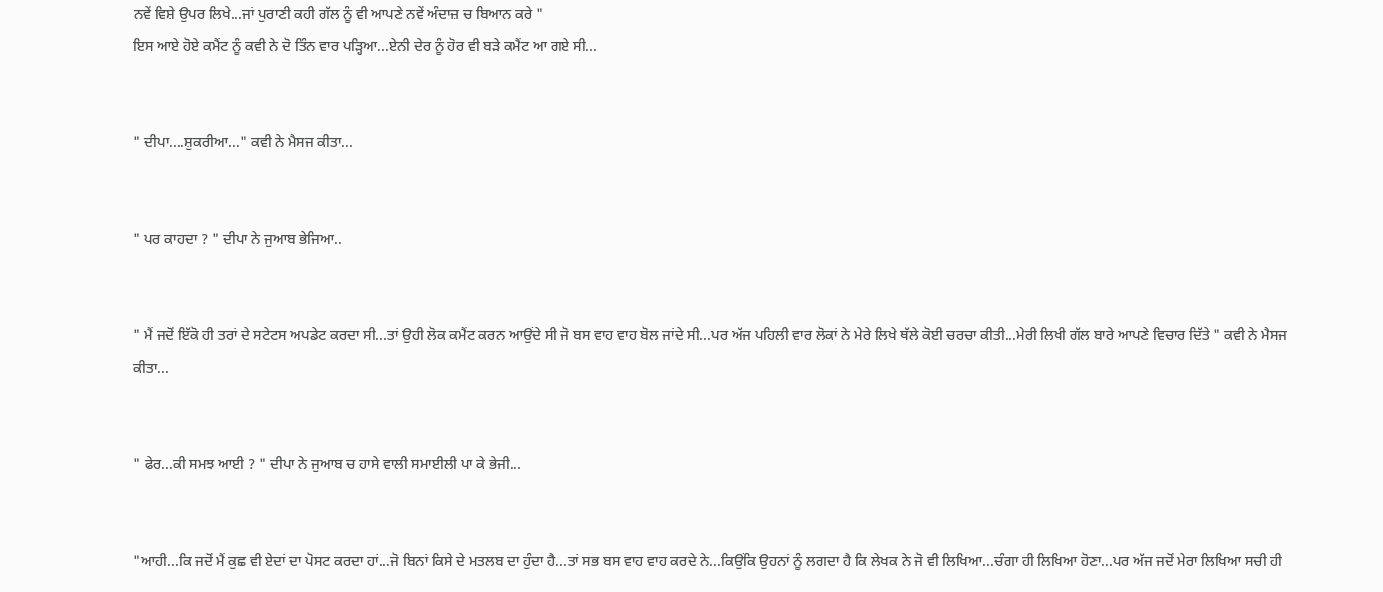ਨਵੇਂ ਵਿਸ਼ੇ ਉਪਰ ਲਿਖੇ...ਜਾਂ ਪੁਰਾਣੀ ਕਹੀ ਗੱਲ ਨੂੰ ਵੀ ਆਪਣੇ ਨਵੇਂ ਅੰਦਾਜ਼ ਚ ਬਿਆਨ ਕਰੇ "
ਇਸ ਆਏ ਹੋਏ ਕਮੈਂਟ ਨੂੰ ਕਵੀ ਨੇ ਦੋ ਤਿੰਨ ਵਾਰ ਪੜ੍ਹਿਆ...ਏਨੀ ਦੇਰ ਨੂੰ ਹੋਰ ਵੀ ਬੜੇ ਕਮੈਂਟ ਆ ਗਏ ਸੀ...


" ਦੀਪਾ....ਸ਼ੁਕਰੀਆ..." ਕਵੀ ਨੇ ਮੈਸਜ ਕੀਤਾ...


" ਪਰ ਕਾਹਦਾ ? " ਦੀਪਾ ਨੇ ਜੁਆਬ ਭੇਜਿਆ..


" ਮੈਂ ਜਦੋਂ ਇੱਕੋ ਹੀ ਤਰਾਂ ਦੇ ਸਟੇਟਸ ਅਪਡੇਟ ਕਰਦਾ ਸੀ...ਤਾਂ ਉਹੀ ਲੋਕ ਕਮੈਂਟ ਕਰਨ ਆਉਂਦੇ ਸੀ ਜੋ ਬਸ ਵਾਹ ਵਾਹ ਬੋਲ ਜਾਂਦੇ ਸੀ...ਪਰ ਅੱਜ ਪਹਿਲੀ ਵਾਰ ਲੋਕਾਂ ਨੇ ਮੇਰੇ ਲਿਖੇ ਥੱਲੇ ਕੋਈ ਚਰਚਾ ਕੀਤੀ...ਮੇਰੀ ਲਿਖੀ ਗੱਲ ਬਾਰੇ ਆਪਣੇ ਵਿਚਾਰ ਦਿੱਤੇ " ਕਵੀ ਨੇ ਮੈਸਜ ਕੀਤਾ...


" ਫੇਰ...ਕੀ ਸਮਝ ਆਈ ? " ਦੀਪਾ ਨੇ ਜੁਆਬ ਚ ਹਾਸੇ ਵਾਲੀ ਸਮਾਈਲੀ ਪਾ ਕੇ ਭੇਜੀ...


"ਆਹੀ...ਕਿ ਜਦੋਂ ਮੈਂ ਕੁਛ ਵੀ ਏਦਾਂ ਦਾ ਪੋਸਟ ਕਰਦਾ ਹਾਂ...ਜੋ ਬਿਨਾਂ ਕਿਸੇ ਦੇ ਮਤਲਬ ਦਾ ਹੁੰਦਾ ਹੈ...ਤਾਂ ਸਭ ਬਸ ਵਾਹ ਵਾਹ ਕਰਦੇ ਨੇ...ਕਿਉਂਕਿ ਉਹਨਾਂ ਨੂੰ ਲਗਦਾ ਹੈ ਕਿ ਲੇਖਕ ਨੇ ਜੋ ਵੀ ਲਿਖਿਆ...ਚੰਗਾ ਹੀ ਲਿਖਿਆ ਹੋਣਾ...ਪਰ ਅੱਜ ਜਦੋਂ ਮੇਰਾ ਲਿਖਿਆ ਸਚੀ ਹੀ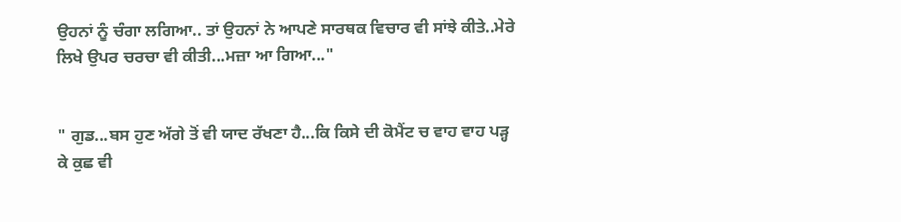ਉਹਨਾਂ ਨੂੰ ਚੰਗਾ ਲਗਿਆ.. ਤਾਂ ਉਹਨਾਂ ਨੇ ਆਪਣੇ ਸਾਰਥਕ ਵਿਚਾਰ ਵੀ ਸਾਂਝੇ ਕੀਤੇ..ਮੇਰੇ ਲਿਖੇ ਉਪਰ ਚਰਚਾ ਵੀ ਕੀਤੀ...ਮਜ਼ਾ ਆ ਗਿਆ..."


" ਗੁਡ...ਬਸ ਹੁਣ ਅੱਗੇ ਤੋਂ ਵੀ ਯਾਦ ਰੱਖਣਾ ਹੈ...ਕਿ ਕਿਸੇ ਦੀ ਕੋਮੈਂਟ ਚ ਵਾਹ ਵਾਹ ਪੜ੍ਹ ਕੇ ਕੁਛ ਵੀ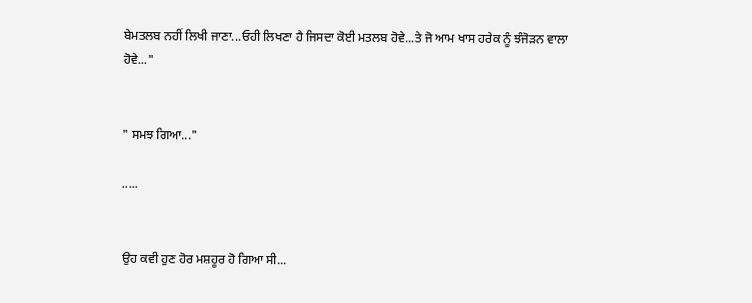ਬੇਮਤਲਬ ਨਹੀਂ ਲਿਖੀ ਜਾਣਾ...ਓਹੀ ਲਿਖਣਾ ਹੈ ਜਿਸਦਾ ਕੋਈ ਮਤਲਬ ਹੋਵੇ...ਤੇ ਜੋ ਆਮ ਖਾਸ ਹਰੇਕ ਨੂੰ ਝੰਜੋੜਨ ਵਾਲਾ ਹੋਵੇ..."


" ਸਮਝ ਗਿਆ..."

.....


ਉਹ ਕਵੀ ਹੁਣ ਹੋਰ ਮਸ਼ਹੂਰ ਹੋ ਗਿਆ ਸੀ...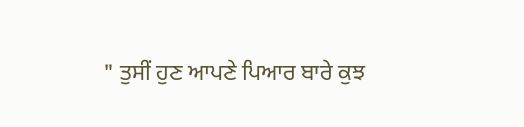" ਤੁਸੀਂ ਹੁਣ ਆਪਣੇ ਪਿਆਰ ਬਾਰੇ ਕੁਝ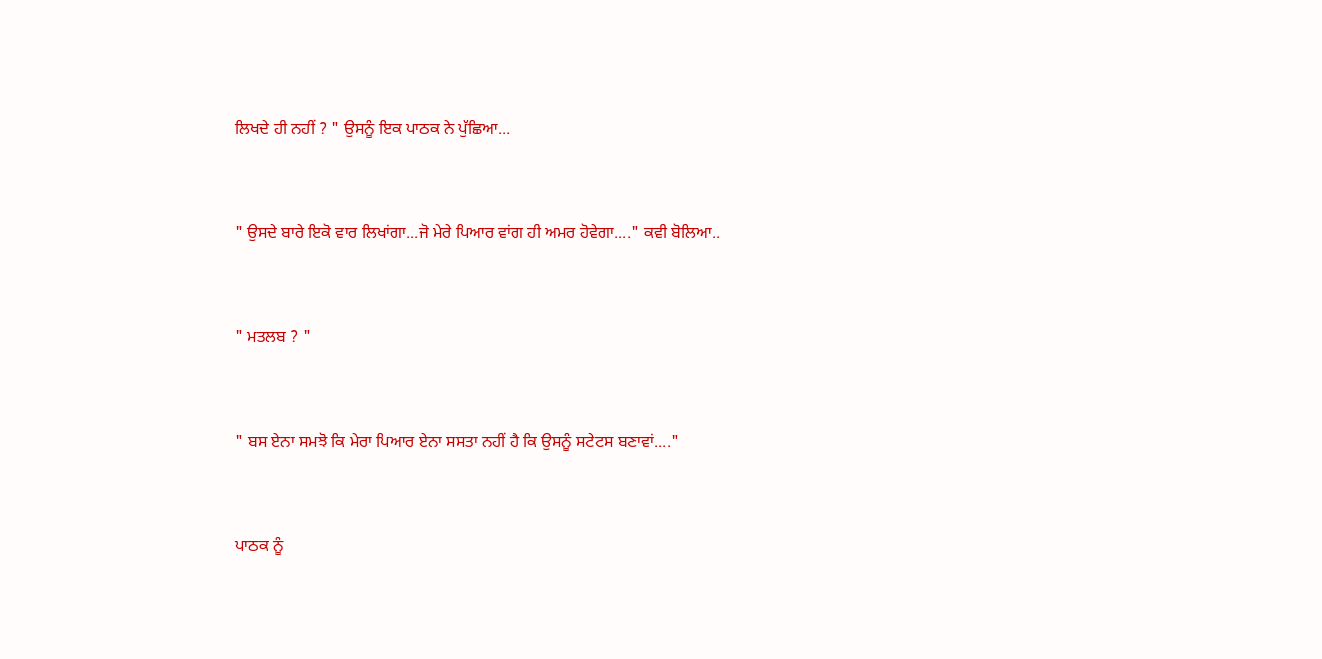ਲਿਖਦੇ ਹੀ ਨਹੀਂ ? " ਉਸਨੂੰ ਇਕ ਪਾਠਕ ਨੇ ਪੁੱਛਿਆ...


" ਉਸਦੇ ਬਾਰੇ ਇਕੋ ਵਾਰ ਲਿਖਾਂਗਾ...ਜੋ ਮੇਰੇ ਪਿਆਰ ਵਾਂਗ ਹੀ ਅਮਰ ਹੋਵੇਗਾ...." ਕਵੀ ਬੋਲਿਆ..


" ਮਤਲਬ ? "


" ਬਸ ਏਨਾ ਸਮਝੋ ਕਿ ਮੇਰਾ ਪਿਆਰ ਏਨਾ ਸਸਤਾ ਨਹੀਂ ਹੈ ਕਿ ਉਸਨੂੰ ਸਟੇਟਸ ਬਣਾਵਾਂ...."


ਪਾਠਕ ਨੂੰ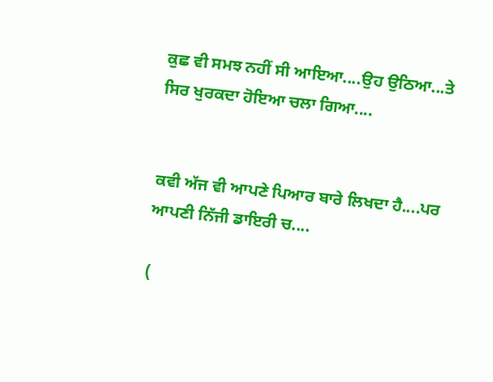ਕੁਛ ਵੀ ਸਮਝ ਨਹੀਂ ਸੀ ਆਇਆ....ਉਹ ਉਠਿਆ...ਤੇ ਸਿਰ ਖੁਰਕਦਾ ਹੋਇਆ ਚਲਾ ਗਿਆ....


ਕਵੀ ਅੱਜ ਵੀ ਆਪਣੇ ਪਿਆਰ ਬਾਰੇ ਲਿਖਦਾ ਹੈ....ਪਰ ਆਪਣੀ ਨਿੱਜੀ ਡਾਇਰੀ ਚ....

(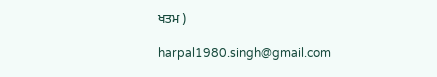ਖਤਮ )

harpal1980.singh@gmail.com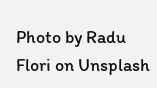Photo by Radu Flori on Unsplash